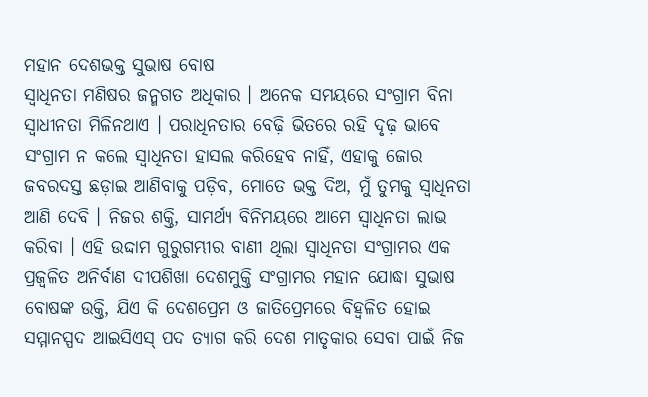ମହାନ ଦେଶଭକ୍ତ ସୁଭାଷ ବୋଷ
ସ୍ୱାଧିନତା ମଣିଷର ଜନ୍ମଗତ ଅଧିକାର । ଅନେକ ସମୟରେ ସଂଗ୍ରାମ ବିନା ସ୍ୱାଧୀନତା ମିଳିନଥାଏ । ପରାଧିନତାର ବେଢ଼ି ଭିତରେ ରହି ଦୃଢ଼ ଭାବେ ସଂଗ୍ରାମ ନ କଲେ ସ୍ୱାଧିନତା ହାସଲ କରିହେବ ନାହିଁ, ଏହାକୁ ଜୋର ଜବରଦସ୍ତ ଛଡ଼ାଇ ଆଣିବାକୁ ପଡ଼ିବ, ମୋତେ ଭକ୍ତ ଦିଅ, ମୁଁ ତୁମକୁ ସ୍ୱାଧିନତା ଆଣି ଦେବି । ନିଜର ଶକ୍ତି, ସାମର୍ଥ୍ୟ ବିନିମୟରେ ଆମେ ସ୍ୱାଧିନତା ଲାଭ କରିବା । ଏହି ଉଦ୍ଦାମ ଗୁରୁଗମ୍ଭୀର ବାଣୀ ଥିଲା ସ୍ୱାଧିନତା ସଂଗ୍ରାମର ଏକ ପ୍ରଜ୍ୱଳିତ ଅନିର୍ବାଣ ଦୀପଶିଖା ଦେଶମୁକ୍ତି ସଂଗ୍ରାମର ମହାନ ଯୋଦ୍ଧା ସୁଭାଷ ବୋଷଙ୍କ ଉକ୍ତି, ଯିଏ କି ଦେଶପ୍ରେମ ଓ ଜାତିପ୍ରେମରେ ବିହ୍ୱଳିତ ହୋଇ ସମ୍ମାନସ୍ପଦ ଆଇସିଏସ୍ ପଦ ତ୍ୟାଗ କରି ଦେଶ ମାତୃକାର ସେବା ପାଇଁ ନିଜ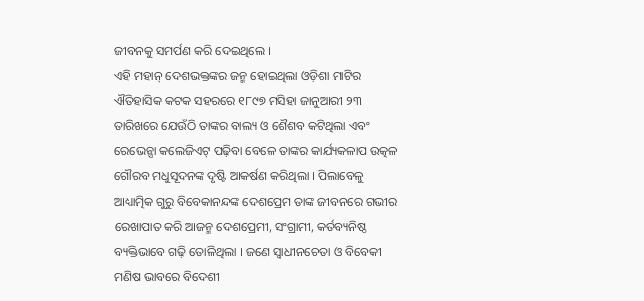ଜୀବନକୁ ସମର୍ପଣ କରି ଦେଇଥିଲେ ।
ଏହି ମହାନ୍ ଦେଶଭକ୍ତଙ୍କର ଜନ୍ମ ହୋଇଥିଲା ଓଡ଼ିଶା ମାଟିର ଐତିହାସିକ କଟକ ସହରରେ ୧୮୯୭ ମସିହା ଜାନୁଆରୀ ୨୩ ତାରିଖରେ ଯେଉଁଠି ତାଙ୍କର ବାଲ୍ୟ ଓ ଶୈଶବ କଟିଥିଲା ଏବଂ ରେଭେନ୍ସା କଲେଜିଏଟ୍ ପଢ଼ିବା ବେଳେ ତାଙ୍କର କାର୍ଯ୍ୟକଳାପ ଉତ୍କଳ ଗୌରବ ମଧୁସୂଦନଙ୍କ ଦୃଷ୍ଟି ଆକର୍ଷଣ କରିଥିଲା । ପିଲାବେଳୁ ଆଧ୍ୟାତ୍ମିକ ଗୁରୁ ବିବେକାନନ୍ଦଙ୍କ ଦେଶପ୍ରେମ ତାଙ୍କ ଜୀବନରେ ଗଭୀର ରେଖାପାତ କରି ଆଜନ୍ମ ଦେଶପ୍ରେମୀ, ସଂଗ୍ରାମୀ, କର୍ତବ୍ୟନିଷ୍ଠ ବ୍ୟକ୍ତିଭାବେ ଗଢ଼ି ତୋଳିଥିଲା । ଜଣେ ସ୍ୱାଧୀନଚେତା ଓ ବିବେକୀ ମଣିଷ ଭାବରେ ବିଦେଶୀ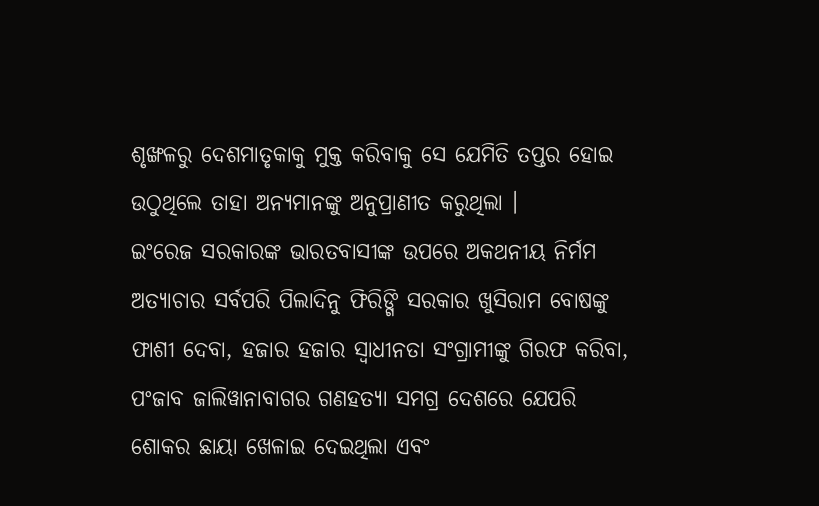ଶୃଙ୍ଖଳରୁ ଦେଶମାତୃକାକୁ ମୁକ୍ତ କରିବାକୁ ସେ ଯେମିତି ତପ୍ତର ହୋଇ ଉଠୁଥିଲେ ତାହା ଅନ୍ୟମାନଙ୍କୁ ଅନୁପ୍ରାଣୀତ କରୁଥିଲା ।
ଇଂରେଜ ସରକାରଙ୍କ ଭାରତବାସୀଙ୍କ ଉପରେ ଅକଥନୀୟ ନିର୍ମମ ଅତ୍ୟାଚାର ସର୍ବପରି ପିଲାଦିନୁ ଫିରିଙ୍ଗି ସରକାର ଖୁସିରାମ ବୋଷଙ୍କୁ ଫାଶୀ ଦେବା, ହଜାର ହଜାର ସ୍ୱାଧୀନତା ସଂଗ୍ରାମୀଙ୍କୁ ଗିରଫ କରିବା, ପଂଜାବ ଜାଲିୱାନାବାଗର ଗଣହତ୍ୟା ସମଗ୍ର ଦେଶରେ ଯେପରି ଶୋକର ଛାୟା ଖେଳାଇ ଦେଇଥିଲା ଏବଂ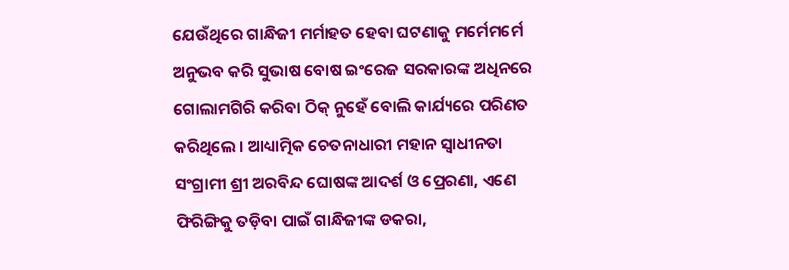ଯେଉଁଥିରେ ଗାନ୍ଧିଜୀ ମର୍ମାହତ ହେବା ଘଟଣାକୁ ମର୍ମେମର୍ମେ ଅନୁଭବ କରି ସୁଭାଷ ବୋଷ ଇଂରେଜ ସରକାରଙ୍କ ଅଧିନରେ ଗୋଲାମଗିରି କରିବା ଠିକ୍ ନୁହେଁ ବୋଲି କାର୍ଯ୍ୟରେ ପରିଣତ କରିଥିଲେ । ଆଧ୍ୟାତ୍ମିକ ଚେତନାଧାରୀ ମହାନ ସ୍ୱାଧୀନତା ସଂଗ୍ରାମୀ ଶ୍ରୀ ଅରବିନ୍ଦ ଘୋଷଙ୍କ ଆଦର୍ଶ ଓ ପ୍ରେରଣା, ଏଣେ ଫିରିଙ୍ଗିକୁ ତଡ଼ିବା ପାଇଁ ଗାନ୍ଧିଜୀଙ୍କ ଡକରା,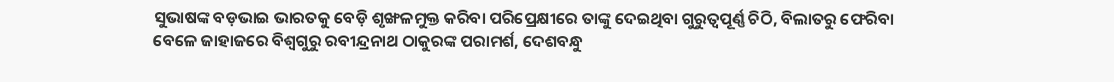ସୁଭାଷଙ୍କ ବଡ଼ଭାଇ ଭାରତକୁ ବେଡ଼ି ଶୃଙ୍ଖଳମୁକ୍ତ କରିବା ପରିପ୍ରେକ୍ଷୀରେ ତାଙ୍କୁ ଦେଇଥିବା ଗୁରୁତ୍ୱପୂର୍ଣ୍ଣ ଚିଠି, ବିଲାତରୁ ଫେରିବା ବେଳେ ଜାହାଜରେ ବିଶ୍ୱଗୁରୁ ରବୀନ୍ଦ୍ରନାଥ ଠାକୁରଙ୍କ ପରାମର୍ଶ, ଦେଶବନ୍ଧୁ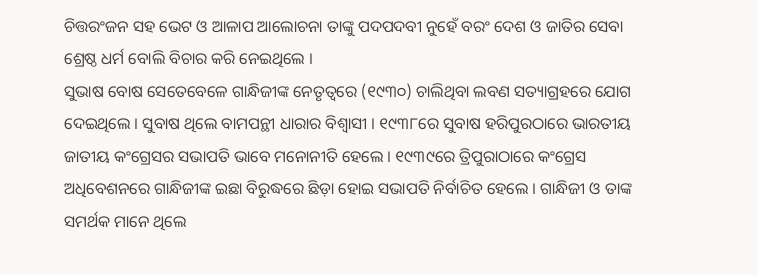ଚିତ୍ତରଂଜନ ସହ ଭେଟ ଓ ଆଳାପ ଆଲୋଚନା ତାଙ୍କୁ ପଦପଦବୀ ନୁହେଁ ବରଂ ଦେଶ ଓ ଜାତିର ସେବା ଶ୍ରେଷ୍ଠ ଧର୍ମ ବୋଲି ବିଚାର କରି ନେଇଥିଲେ ।
ସୁଭାଷ ବୋଷ ସେତେବେଳେ ଗାନ୍ଧିଜୀଙ୍କ ନେତୃତ୍ୱରେ (୧୯୩୦) ଚାଲିଥିବା ଲବଣ ସତ୍ୟାଗ୍ରହରେ ଯୋଗ ଦେଇଥିଲେ । ସୁବାଷ ଥିଲେ ବାମପନ୍ଥୀ ଧାରାର ବିଶ୍ୱାସୀ । ୧୯୩୮ରେ ସୁବାଷ ହରିପୁରଠାରେ ଭାରତୀୟ ଜାତୀୟ କଂଗ୍ରେସର ସଭାପତି ଭାବେ ମନୋନୀତି ହେଲେ । ୧୯୩୯ରେ ତ୍ରିପୁରାଠାରେ କଂଗ୍ରେସ ଅଧିବେଶନରେ ଗାନ୍ଧିଜୀଙ୍କ ଇଛା ବିରୁଦ୍ଧରେ ଛିଡ଼ା ହୋଇ ସଭାପତି ନିର୍ବାଚିତ ହେଲେ । ଗାନ୍ଧିଜୀ ଓ ତାଙ୍କ ସମର୍ଥକ ମାନେ ଥିଲେ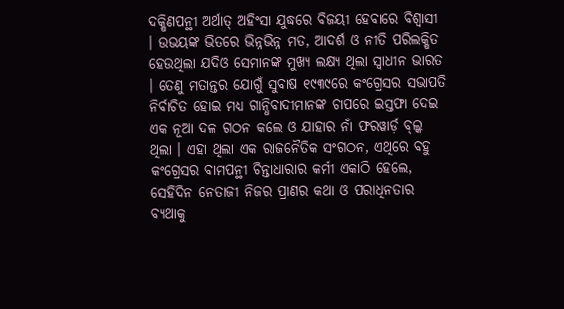ଦକ୍ଷିଣପନ୍ଥୀ ଅର୍ଥାତ୍ ଅହିଂସା ଯୁଦ୍ଧରେ ବିଜୟୀ ହେବାରେ ବିଶ୍ୱାସୀ । ଉଭୟଙ୍କ ଭିତରେ ଭିନ୍ନଭିନ୍ନ ମତ, ଆଦର୍ଶ ଓ ନୀତି ପରିଲକ୍ଷିତ ହେଉଥିଲା ଯଦିଓ ସେମାନଙ୍କ ମୁଖ୍ୟ ଲକ୍ଷ୍ୟ ଥିଲା ସ୍ୱାଧୀନ ଭାରତ । ତେଣୁ ମତାନ୍ତର ଯୋଗୁଁ ସୁବାଷ ୧୯୩୯ରେ କଂଗ୍ରେସର ସଭାପତି ନିର୍ବାଚିତ ହୋଇ ମଧ୍ୟ ଗାନ୍ଧିବାଦୀମାନଙ୍କ ଚାପରେ ଇସ୍ତଫା ଦେଇ ଏକ ନୂଆ ଦଳ ଗଠନ କଲେ ଓ ଯାହାର ନାଁ ଫରୱାର୍ଡ଼ ବ୍ଲ୍କ ଥିଲା । ଏହା ଥିଲା ଏକ ରାଜନୈତିକ ସଂଗଠନ, ଏଥିରେ ବହୁ କଂଗ୍ରେସର ବାମପନ୍ଥୀ ଚିନ୍ତାଧାରାର କର୍ମୀ ଏକାଠି ହେଲେ, ସେହିଦିନ ନେତାଜୀ ନିଜର ପ୍ରାଣର କଥା ଓ ପରାଧିନତାର ବ୍ୟଥାକୁ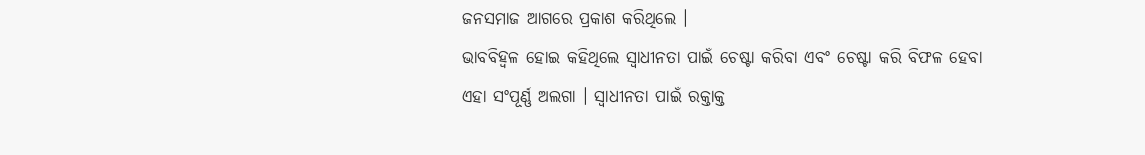ଜନସମାଜ ଆଗରେ ପ୍ରକାଶ କରିଥିଲେ ।
ଭାବବିହ୍ୱଳ ହୋଇ କହିଥିଲେ ସ୍ୱାଧୀନତା ପାଇଁ ଚେଷ୍ଟା କରିବା ଏବଂ ଚେଷ୍ଟା କରି ବିଫଳ ହେବା ଏହା ସଂପୂର୍ଣ୍ଣ ଅଲଗା । ସ୍ୱାଧୀନତା ପାଇଁ ରକ୍ତାକ୍ତ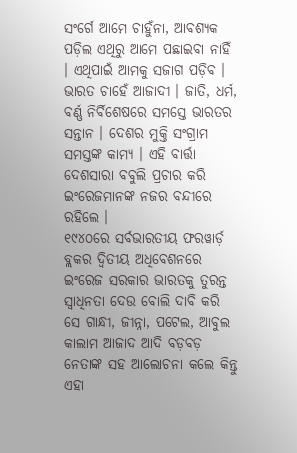ସଂର୍ଗେ ଆମେ ଚାହୁଁନା, ଆବଶ୍ୟକ ପଡ଼ିଲ ଏଥିରୁ ଆମେ ପଛାଇବା ନାହିଁ । ଏଥିପାଇଁ ଆମକୁ ସଜାଗ ପଡ଼ିବ । ଭାରତ ଚାହେଁ ଆଜାଦୀ । ଜାତି, ଧର୍ମ, ବର୍ଣ୍ଣ ନିର୍ବିଶେଷରେ ସମସ୍ତେ ଭାରତର ସନ୍ତାନ । ଦେଶର ମୁକ୍ତି ସଂଗ୍ରାମ ସମସ୍ତଙ୍କ କାମ୍ୟ । ଏହି ବାର୍ତ୍ତା ଦେଶସାରା ବବୁଲି ପ୍ରଚାର କରି ଇଂରେଜମାନଙ୍କ ନଜର ବନ୍ଦୀରେ ରହିଲେ ।
୧୯୪୦ରେ ସର୍ବଭାରତୀୟ ଫରୱାର୍ଡ଼ ବ୍ଲକର ଦ୍ୱିତୀୟ ଅଧିବେଶନରେ ଇଂରେଜ ସରକାର ଭାରତକୁ ତୁରନ୍ତ ସ୍ୱାଧିନତା ଦେଉ ବୋଲି ଦାବି କରି ସେ ଗାନ୍ଧୀ, ଜୀନ୍ନା, ପଟେଲ, ଆବୁଲ କାଲାମ ଆଜାଦ ଆଦି ବଡ଼ବଡ଼ ନେତାଙ୍କ ସହ ଆଲୋଚନା କଲେ କିନ୍ତୁ ଏହା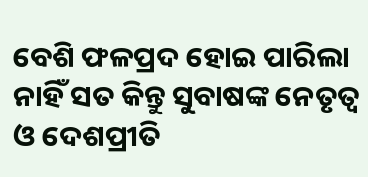ବେଶି ଫଳପ୍ରଦ ହୋଇ ପାରିଲା ନାହିଁ ସତ କିନ୍ତୁ ସୁବାଷଙ୍କ ନେତୃତ୍ୱ ଓ ଦେଶପ୍ରୀତି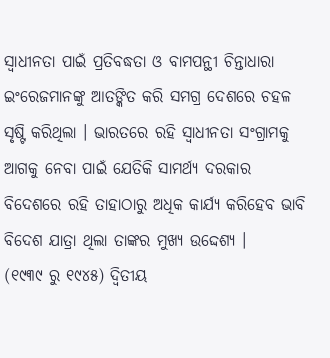ସ୍ୱାଧୀନତା ପାଇଁ ପ୍ରତିବଦ୍ଧତା ଓ ବାମପନ୍ଥୀ ଚିନ୍ତାଧାରା ଇଂରେଜମାନଙ୍କୁ ଆତଙ୍କିତ କରି ସମଗ୍ର ଦେଶରେ ଚହଳ ସୃଷ୍ଟି କରିଥିଲା । ଭାରତରେ ରହି ସ୍ୱାଧୀନତା ସଂଗ୍ରାମକୁ ଆଗକୁ ନେବା ପାଇଁ ଯେତିକି ସାମର୍ଥ୍ୟ ଦରକାର ବିଦେଶରେ ରହି ତାହାଠାରୁ ଅଧିକ କାର୍ଯ୍ୟ କରିହେବ ଭାବି ବିଦେଶ ଯାତ୍ରା ଥିଲା ତାଙ୍କର ମୁଖ୍ୟ ଉଦ୍ଦେଶ୍ୟ ।
(୧୯୩୯ ରୁ ୧୯୪୫) ଦ୍ୱିତୀୟ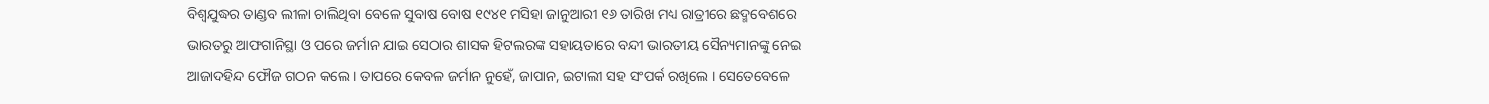ବିଶ୍ୱଯୁଦ୍ଧର ତାଣ୍ଡବ ଲୀଳା ଚାଲିଥିବା ବେଳେ ସୁବାଷ ବୋଷ ୧୯୪୧ ମସିହା ଜାନୁଆରୀ ୧୬ ତାରିଖ ମଧ୍ୟ ରାତ୍ରୀରେ ଛଦ୍ମବେଶରେ ଭାରତରୁ ଆଫଗାନିସ୍ଥା ଓ ପରେ ଜର୍ମାନ ଯାଇ ସେଠାର ଶାସକ ହିଟଲରଙ୍କ ସହାୟତାରେ ବନ୍ଦୀ ଭାରତୀୟ ସୈନ୍ୟମାନଙ୍କୁ ନେଇ ଆଜାଦହିନ୍ଦ ଫୌଜ ଗଠନ କଲେ । ତାପରେ କେବଳ ଜର୍ମାନ ନୁହେଁ, ଜାପାନ, ଇଟାଲୀ ସହ ସଂପର୍କ ରଖିଲେ । ସେତେବେଳେ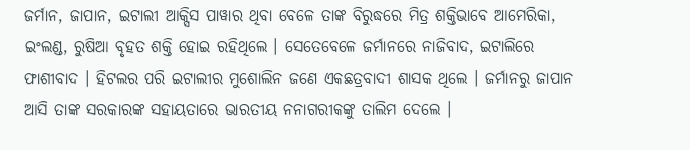ଜର୍ମାନ, ଜାପାନ, ଇଟାଲୀ ଆକ୍ସିସ ପାୱାର ଥିବା ବେଳେ ତାଙ୍କ ବିରୁଦ୍ଧରେ ମିତ୍ର ଶକ୍ତିଭାବେ ଆମେରିକା, ଇଂଲଣ୍ଡ, ରୁଷିଆ ବୃହତ ଶକ୍ତି ହୋଇ ରହିଥିଲେ । ସେତେବେଳେ ଜର୍ମାନରେ ନାଜିବାଦ, ଇଟାଲିରେ ଫାଶୀବାଦ । ହିଟଲର ପରି ଇଟାଲୀର ମୁଶୋଲିନ ଜଣେ ଏକଛତ୍ରବାଦୀ ଶାସକ ଥିଲେ । ଜର୍ମାନରୁ ଜାପାନ ଆସି ତାଙ୍କ ସରକାରଙ୍କ ସହାୟତାରେ ଭାରତୀୟ ନନାଗରୀକଙ୍କୁ ତାଲିମ ଦେଲେ ।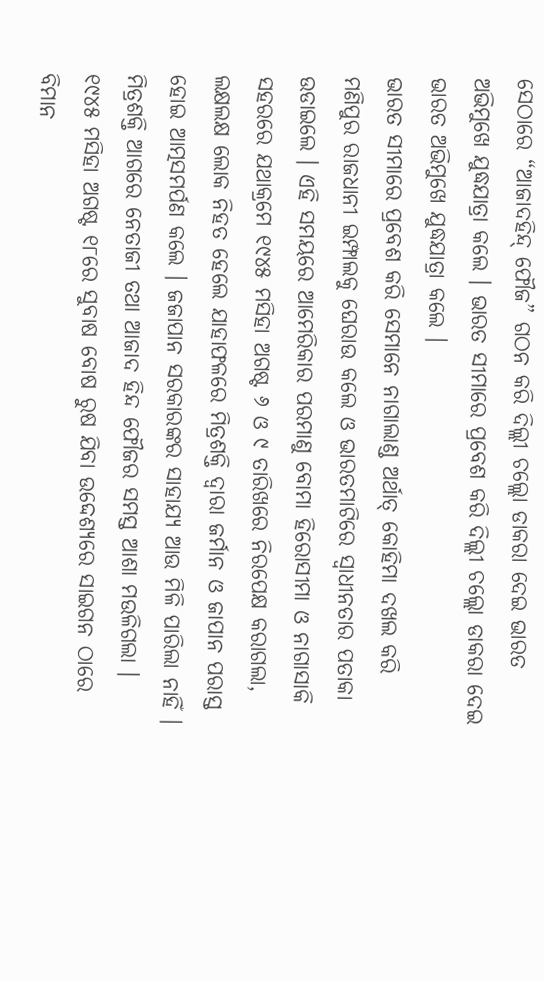ସେଠାରେ “ଆଜାଦହିନ୍ଦ୍ ଫୌଜ” ଗଠନ କରି ଦିଲ୍ଲୀ ଚଲ୍ଲୋ ଡାକରା ଦେଇ ଭାରତ ଅଭିମୁଖେ ଯୁଦ୍ଧଯାତ୍ରା କଲେ । ଭାରତ ସୀମାରେ ପ୍ରବେଶ କରି ଦିଲ୍ଲୀ ଚଲ୍ଲୋ ଡାକରା ଦେଇ ଭାରତ ଅଭିମୁଖେ ଯୁଦ୍ଧଯାତ୍ରା କଲେ ।
ଭାରତ ସୀମାରେ ପ୍ରବେଶ କରି ସେମାନେ ନାଗାଲାଣ୍ଡ ଅର୍ଥାତ୍ କୋହିମା ଦଖଲ କରି ମଣିପୁର ରାଜଧାନୀ ଇମ୍ଫାଲକୁ ଘେରାଉ କଲେ ଓ ଭାରତମାଟିରେ ସ୍ୱାଧୀନତାର ପତାକା ଉଡାଇଲେ । ଏହି ସମୟରେ ଆମେରିକାର ପରମାଣୁ ବୋମା ହିରୋସୀମା ଓ ନାଗାସାକି ସହରରେ ଯଥାକ୍ରମେ ୧୯୪୫ ମସିହା ଅଗଷ୍ଟ ୬ ଓ ୯ ତାରିଖରେ ନିରପେକ୍ଷ କରାଗଲା, ଲକ୍ଷଲକ୍ଷ ଲୋକ ନିହତ ହେଲେ ଯାହାଫଳରେ ମିତ୍ରଶକ୍ତି ଦ୍ୱାରା ଜର୍ମାନ ଓ ଜାପାନ ପରାସ୍ତ ହୋଇ ଆତ୍ମସମର୍ପଣ କଲେ । ଜଜାପାନ ସରକାରଙ୍କର ସାହାଯ୍ୟ ଆଉ ମିଳି ପାରିଲା ନାହିଁ । ମିତ୍ରଶକ୍ତି ଆଗରେ ନେତାଜୀ ତଥା ଆଜାଦ ହିନ୍ଦ ଫୌଜର ସମସ୍ତ ଆଶା ମଉଳିଗଲା । ୧୯୪୫ ମସିହା ଅଗଷ୍ଟ ୧୮ରେ ସୁବାଷ ବୋଷ ରୁଷ ଯିବା ଉଦ୍ଦେଶ୍ୟରେ ସାଇଗନ ଠାରେ ବିମାନ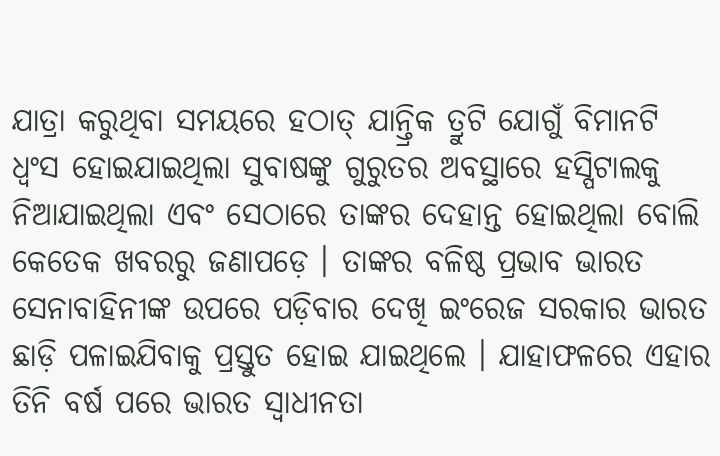ଯାତ୍ରା କରୁଥିବା ସମୟରେ ହଠାତ୍ ଯାନ୍ତ୍ରିକ ତ୍ରୁଟି ଯୋଗୁଁ ବିମାନଟି ଧ୍ୱଂସ ହୋଇଯାଇଥିଲା ସୁବାଷଙ୍କୁ ଗୁରୁତର ଅବସ୍ଥାରେ ହସ୍ପିଟାଲକୁ ନିଆଯାଇଥିଲା ଏବଂ ସେଠାରେ ତାଙ୍କର ଦେହାନ୍ତ ହୋଇଥିଲା ବୋଲି କେତେକ ଖବରରୁ ଜଣାପଡ଼େ । ତାଙ୍କର ବଳିଷ୍ଠ ପ୍ରଭାବ ଭାରତ ସେନାବାହିନୀଙ୍କ ଉପରେ ପଡ଼ିବାର ଦେଖି ଇଂରେଜ ସରକାର ଭାରତ ଛାଡ଼ି ପଳାଇଯିବାକୁ ପ୍ରସ୍ତୁତ ହୋଇ ଯାଇଥିଲେ । ଯାହାଫଳରେ ଏହାର ତିନି ବର୍ଷ ପରେ ଭାରତ ସ୍ୱାଧୀନତା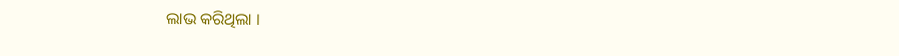ଲାଭ କରିଥିଲା ।